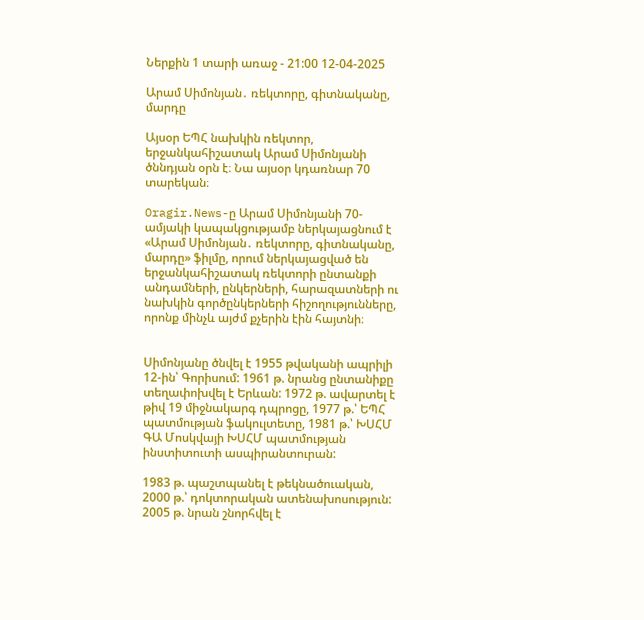Ներքին 1 տարի առաջ - 21:00 12-04-2025

Արամ Սիմոնյան․ ռեկտորը, գիտնականը, մարդը

Այսօր ԵՊՀ նախկին ռեկտոր, երջանկահիշատակ Արամ Սիմոնյանի ծննդյան օրն է։ Նա այսօր կդառնար 70 տարեկան։

Oragir.News-ը Արամ Սիմոնյանի 70-ամյակի կապակցությամբ ներկայացնում է «Արամ Սիմոնյան․ ռեկտորը, գիտնականը, մարդը» ֆիլմը, որում ներկայացված են երջանկահիշատակ ռեկտորի ընտանքի անդամների, ընկերների, հարազատների ու նախկին գործընկերների հիշողությունները, որոնք մինչև այժմ քչերին էին հայտնի։


Սիմոնյանը ծնվել է 1955 թվականի ապրիլի 12-ին՝ Գորիսում: 1961 թ. նրանց ընտանիքը տեղափոխվել է Երևան: 1972 թ. ավարտել է թիվ 19 միջնակարգ դպրոցը, 1977 թ.՝ ԵՊՀ պատմության ֆակուլտետը, 1981 թ.՝ ԽՍՀՄ ԳԱ Մոսկվայի ԽՍՀՄ պատմության ինստիտուտի ասպիրանտուրան:

1983 թ. պաշտպանել է թեկնածուական, 2000 թ.՝ դոկտորական ատենախոսություն: 2005 թ. նրան շնորհվել է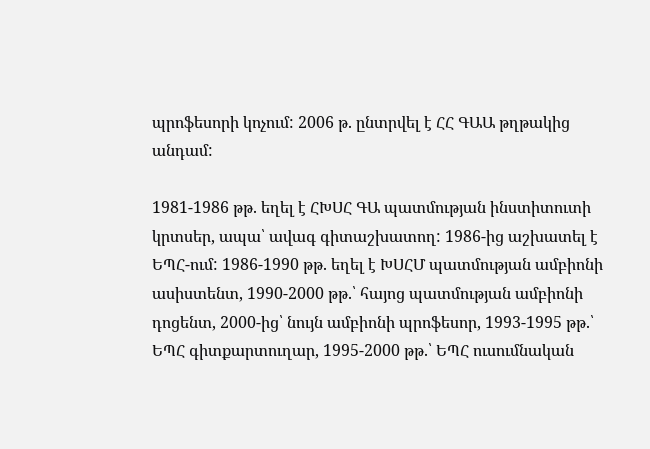պրոֆեսորի կոչում: 2006 թ. ընտրվել է ՀՀ ԳԱԱ թղթակից անդամ:

1981-1986 թթ. եղել է ՀԽՍՀ ԳԱ պատմության ինստիտուտի կրտսեր, ապա՝ ավագ գիտաշխատող: 1986-ից աշխատել է ԵՊՀ-ում: 1986-1990 թթ. եղել է ԽՍՀՄ պատմության ամբիոնի ասիստենտ, 1990-2000 թթ.՝ հայոց պատմության ամբիոնի դոցենտ, 2000-ից՝ նույն ամբիոնի պրոֆեսոր, 1993-1995 թթ.՝ ԵՊՀ գիտքարտուղար, 1995-2000 թթ.՝ ԵՊՀ ուսումնական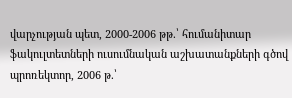վարչության պետ, 2000-2006 թթ.՝ հումանիտար ֆակուլտետների ուսումնական աշխատանքների գծով պրոռեկտոր, 2006 թ.՝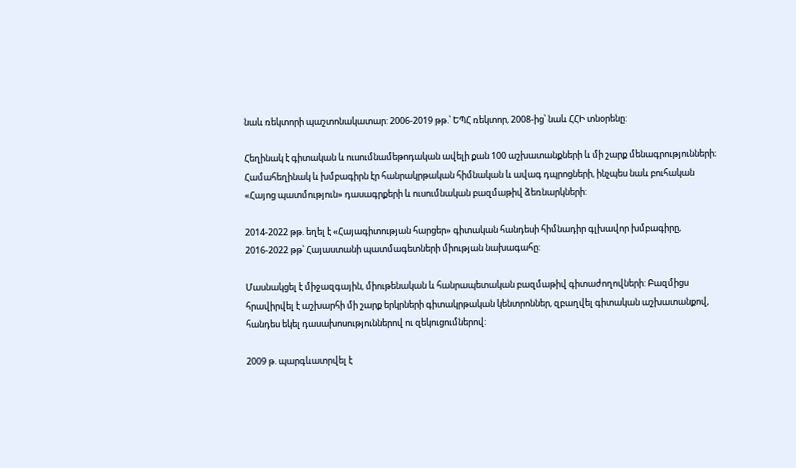նաև ռեկտորի պաշտոնակատար: 2006-2019 թթ.՝ ԵՊՀ ռեկտոր, 2008-ից՝ նաև ՀՀԻ տնօրենը:

Հեղինակ է գիտական և ուսումնամեթոդական ավելի քան 100 աշխատանքների և մի շարք մենագրությունների։ Համահեղինակ և խմբագիրն էր հանրակրթական հիմնական և ավագ դպրոցների, ինչպես նաև բուհական «Հայոց պատմություն» դասագրքերի և ուսումնական բազմաթիվ ձեռնարկների:

2014-2022 թթ. եղել է «Հայագիտության հարցեր» գիտական հանդեսի հիմնադիր գլխավոր խմբագիրը, 2016-2022 թթ՝ Հայաստանի պատմագետների միության նախագահը:

Մասնակցել է միջազգային, միութենական և հանրապետական բազմաթիվ գիտաժողովների: Բազմիցս հրավիրվել է աշխարհի մի շարք երկրների գիտակրթական կենտրոններ, զբաղվել գիտական աշխատանքով, հանդես եկել դասախոսություններով ու զեկուցումներով:

2009 թ. պարգևատրվել է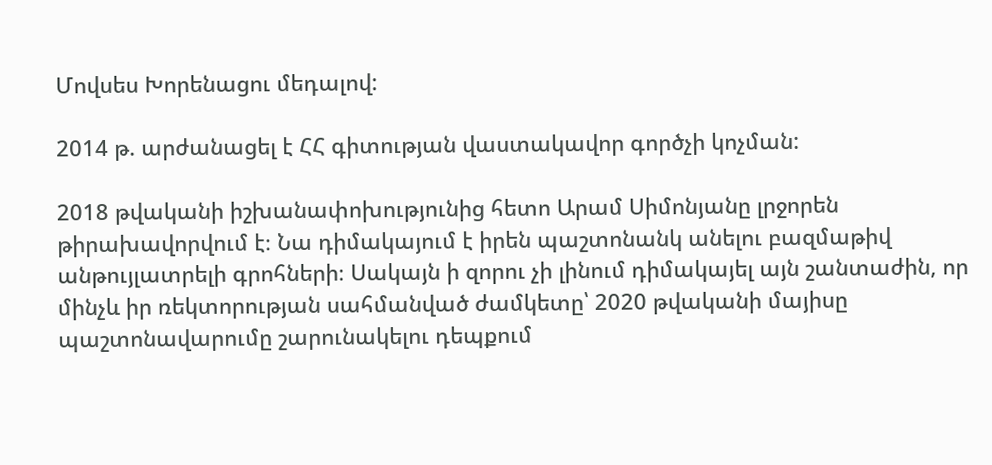Մովսես Խորենացու մեդալով:

2014 թ. արժանացել է ՀՀ գիտության վաստակավոր գործչի կոչման:

2018 թվականի իշխանափոխությունից հետո Արամ Սիմոնյանը լրջորեն թիրախավորվում է։ Նա դիմակայում է իրեն պաշտոնանկ անելու բազմաթիվ անթույլատրելի գրոհների։ Սակայն ի զորու չի լինում դիմակայել այն շանտաժին, որ մինչև իր ռեկտորության սահմանված ժամկետը՝ 2020 թվականի մայիսը պաշտոնավարումը շարունակելու դեպքում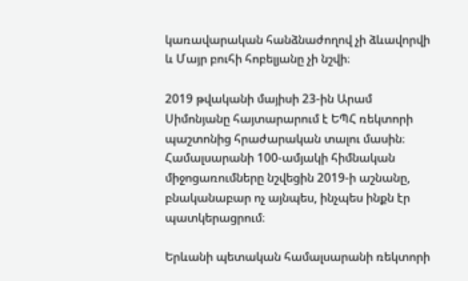կառավարական հանձնաժողով չի ձևավորվի և Մայր բուհի հոբելյանը չի նշվի։

2019 թվականի մայիսի 23-ին Արամ Սիմոնյանը հայտարարում է ԵՊՀ ռեկտորի պաշտոնից հրաժարական տալու մասին։ Համալսարանի 100-ամյակի հիմնական միջոցառումները նշվեցին 2019-ի աշնանը, բնականաբար ոչ այնպես, ինչպես ինքն էր պատկերացրում։

Երևանի պետական համալսարանի ռեկտորի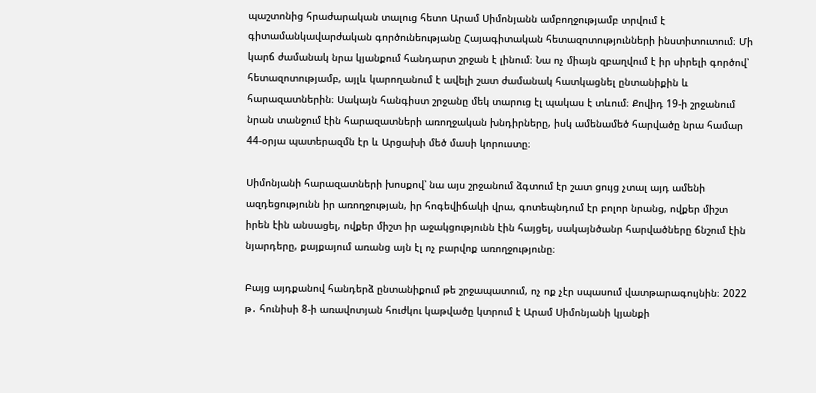պաշտոնից հրաժարական տալուց հետո Արամ Սիմոնյանն ամբողջությամբ տրվում է գիտամանկավարժական գործունեությանը Հայագիտական հետազոտությունների ինստիտուտում։ Մի կարճ ժամանակ նրա կյանքում հանդարտ շրջան է լինում։ Նա ոչ միայն զբաղվում է իր սիրելի գործով՝ հետազոտությամբ, այլև կարողանում է ավելի շատ ժամանակ հատկացնել ընտանիքին և հարազատներին։ Սակայն հանգիստ շրջանը մեկ տարուց էլ պակաս է տևում։ Քովիդ 19-ի շրջանում նրան տանջում էին հարազատների առողջական խնդիրները, իսկ ամենամեծ հարվածը նրա համար 44-օրյա պատերազմն էր և Արցախի մեծ մասի կորուստը։

Սիմոնյանի հարազատների խոսքով՝ նա այս շրջանում ձգտում էր շատ ցույց չտալ այդ ամենի ազդեցությունն իր առողջության, իր հոգեվիճակի վրա, գոտեպնդում էր բոլոր նրանց, ովքեր միշտ իրեն էին անսացել, ովքեր միշտ իր աջակցությունն էին հայցել, սակայնծանր հարվածները ճնշում էին նյարդերը, քայքայում առանց այն էլ ոչ բարվոք առողջությունը։

Բայց այդքանով հանդերձ ընտանիքում թե շրջապատում, ոչ ոք չէր սպասում վատթարագույնին։ 2022 թ․ հունիսի 8-ի առավոտյան հուժկու կաթվածը կտրում է Արամ Սիմոնյանի կյանքի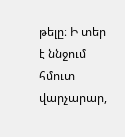թելը։ Ի տեր է ննջում հմուտ վարչարար,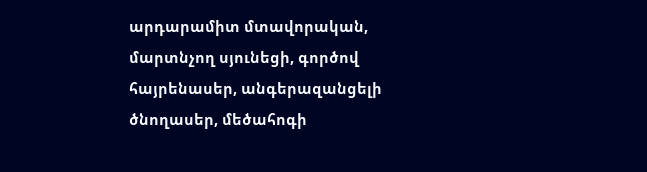արդարամիտ մտավորական, մարտնչող սյունեցի, գործով հայրենասեր, անգերազանցելի ծնողասեր, մեծահոգի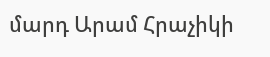մարդ Արամ Հրաչիկի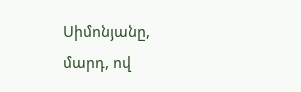Սիմոնյանը, մարդ, ով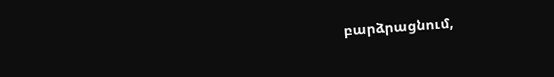բարձրացնում,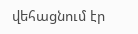վեհացնում էր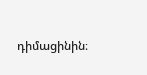դիմացինին։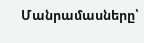Մանրամասները՝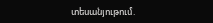տեսանյութում.